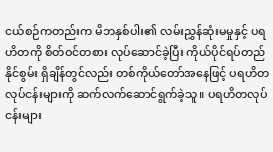ငယ်စဉ်ကတည်းက မိဘနှစ်ပါး၏ လမ်းညွှန်ဆုံးမမှုနှင့် ပရဟိတကို စိတ်ဝင်တစား လုပ်ဆောင်ခဲ့ပြီး ကိုယ်ပိုင်ရပ်တည်နိုင်စွမ်း ရှိချိန်တွင်လည်း တစ်ကိုယ်တော်အနေဖြင့် ပရဟိတ လုပ်ငန်းများကို ဆက်လက်ဆောင်ရွက်ခဲ့သူ။ ပရဟိတလုပ်ငန်းများ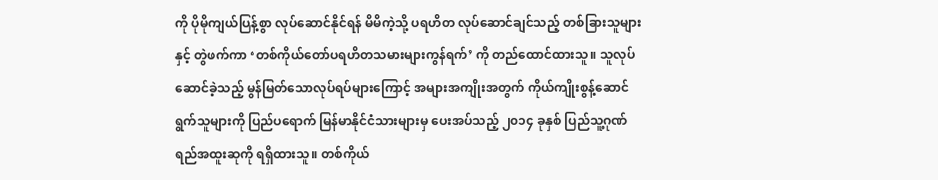ကို ပိုမိုကျယ်ပြန့်စွာ လုပ်ဆောင်နိုင်ရန် မိမိကဲ့သို့ ပရဟိတ လုပ်ဆောင်ချင်သည့် တစ်ခြားသူများနှင့် တွဲဖက်ကာ ‘တစ်ကိုယ်တော်ပရဟိတသမားများကွန်ရက်’ ကို တည်ထောင်ထားသူ။ သူလုပ်ဆောင်ခဲ့သည့် မွန်မြတ်သောလုပ်ရပ်များကြောင့် အများအကျိုးအတွက် ကိုယ်ကျိုးစွန့်ဆောင်ရွက်သူများကို ပြည်ပရောက် မြန်မာနိုင်ငံသားများမှ ပေးအပ်သည့် ၂၀၁၄ ခုနှစ် ပြည်သူ့ဂုဏ်ရည်အထူးဆုကို ရရှိထားသူ။ တစ်ကိုယ်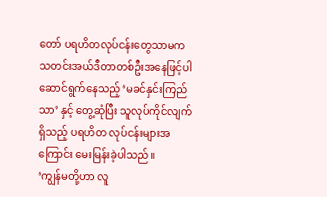တော် ပရဟိတလုပ်ငန်းတွေသာမက သတင်းအယ်ဒီတာတစ်ဦးအနေဖြင့်ပါ ဆောင်ရွက်နေသည့် ‘မခင်နှင်းကြည်သာ’ နှင့် တွေ့ဆုံပြီး သူလုပ်ကိုင်လျက်ရှိသည့် ပရဟိတ လုပ်ငန်းများအကြောင်း မေးမြန်းခဲ့ပါသည်။
‘ကျွန်မတို့ဟာ လူ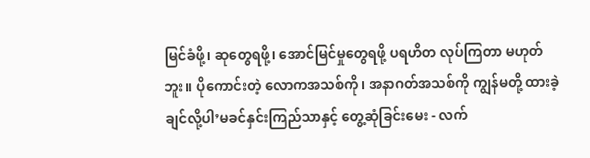မြင်ခံဖို့၊ ဆုတွေရဖို့၊ အောင်မြင်မှုတွေရဖို့ ပရဟိတ လုပ်ကြတာ မဟုတ်ဘူး။ ပိုကောင်းတဲ့ လောကအသစ်ကို၊ အနာဂတ်အသစ်ကို ကျွန်မတို့ ထားခဲ့ချင်လို့ပါ’မခင်နှင်းကြည်သာနှင့် တွေ့ဆုံခြင်းမေး - လက်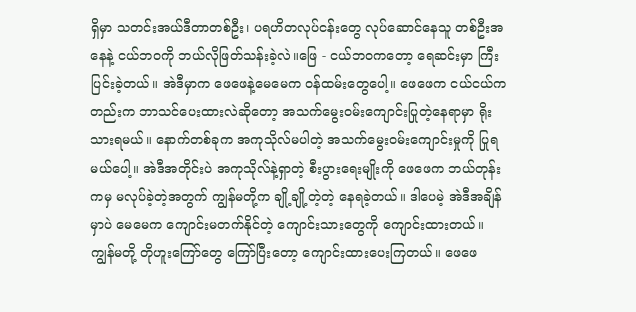ရှိမှာ သတင်းအယ်ဒီတာတစ်ဦး၊ ပရဟိတလုပ်ငန်းတွေ လုပ်ဆောင်နေသူ တစ်ဦးအနေနဲ့ ငယ်ဘဝကို ဘယ်လိုဖြတ်သန်းခဲ့လဲ။ဖြေ - ငယ်ဘဝကတော့ ရေဆင်းမှာ ကြီးပြင်းခဲ့တယ်။ အဲဒီမှာက ဖေဖေနဲ့မေမေက ဝန်ထမ်းတွေပေါ့။ ဖေဖေက ငယ်ငယ်ကတည်းက ဘာသင်ပေးထားလဲဆိုတော့ အသက်မွေးဝမ်းကျောင်းပြုတဲ့နေရာမှာ ရိုးသားရမယ်။ နောက်တစ်ခုက အကုသိုလ်မပါတဲ့ အသက်မွေးဝမ်းကျောင်းမှုကို ပြုရမယ်ပေါ့။ အဲဒီအတိုင်းပဲ အကုသိုလ်နဲ့ရှာတဲ့ စီးပွားရေးမျိုးကို ဖေဖေက ဘယ်တုန်းကမှ မလုပ်ခဲ့တဲ့အတွက် ကျွန်မတို့က ချို့ချို့တဲ့တဲ့ နေရခဲ့တယ်။ ဒါပေမဲ့ အဲဒီအချိန်မှာပဲ မေမေက ကျောင်းမတက်နိုင်တဲ့ ကျောင်းသားတွေကို ကျောင်းထားတယ်။ ကျွန်မတို့ တိုဟူးကြော်တွေ ကြော်ပြီးတော့ ကျောင်းထားပေးကြတယ်။ ဖေဖေ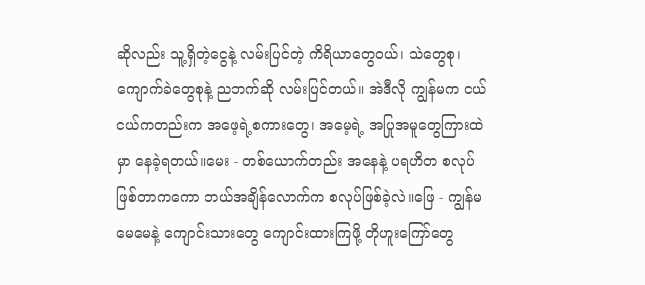ဆိုလည်း သူ့ရှိတဲ့ငွေနဲ့ လမ်းပြင်တဲ့ ကိရိယာတွေဝယ်၊ သဲတွေစု၊ ကျောက်ခဲတွေစုနဲ့ ညဘက်ဆို လမ်းပြင်တယ်။ အဲဒီလို ကျွန်မက ငယ်ငယ်ကတည်းက အဖေ့ရဲ့စကားတွေ၊ အမေ့ရဲ့ အပြုအမူတွေကြားထဲမှာ နေခဲ့ရတယ်။မေး - တစ်ယောက်တည်း အနေနဲ့ ပရဟိတ စလုပ်ဖြစ်တာကကော ဘယ်အချိန်လောက်က စလုပ်ဖြစ်ခဲ့လဲ။ဖြေ - ကျွန်မမေမေနဲ့ ကျောင်းသားတွေ ကျောင်းထားကြဖို့ တိုဟူးကြော်တွေ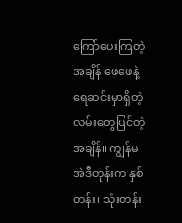ကြော်ပေးကြတဲ့အချိန် ဖေဖေနဲ့ ရေဆင်းမှာရှိတဲ့ လမ်းတွေပြင်တဲ့အချိန်။ ကျွန်မ အဲဒီတုန်းက နှစ်တန်း၊ သုံးတန်း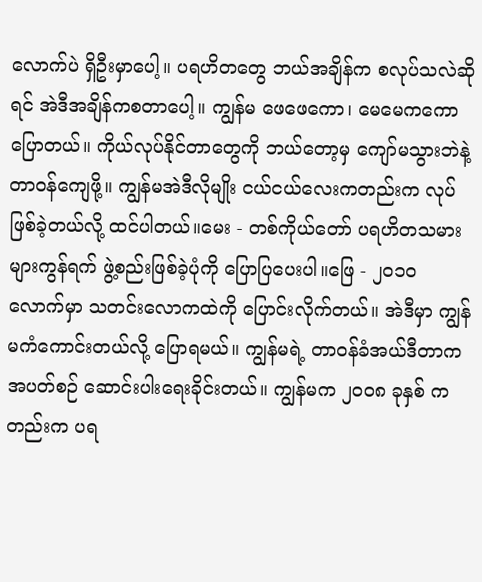လောက်ပဲ ရှိဦးမှာပေါ့။ ပရဟိတတွေ ဘယ်အချိန်က စလုပ်သလဲဆိုရင် အဲဒီအချိန်ကစတာပေါ့။ ကျွန်မ ဖေဖေကော၊ မေမေကကောပြောတယ်။ ကိုယ်လုပ်နိုင်တာတွေကို ဘယ်တော့မှ ကျော်မသွားဘဲနဲ့ တာဝန်ကျေဖို့။ ကျွန်မအဲဒီလိုမျိုး ငယ်ငယ်လေးကတည်းက လုပ်ဖြစ်ခဲ့တယ်လို့ ထင်ပါတယ်။မေး - တစ်ကိုယ်တော် ပရဟိတသမားများကွန်ရက် ဖွဲ့စည်းဖြစ်ခဲ့ပုံကို ပြောပြပေးပါ။ဖြေ - ၂၀၁၀ လောက်မှာ သတင်းလောကထဲကို ပြောင်းလိုက်တယ်။ အဲဒီမှာ ကျွန်မကံကောင်းတယ်လို့ ပြောရမယ်။ ကျွန်မရဲ့ တာဝန်ခံအယ်ဒီတာက အပတ်စဉ် ဆောင်းပါးရေးခိုင်းတယ်။ ကျွန်မက ၂၀၀၈ ခုနှစ် ကတည်းက ပရ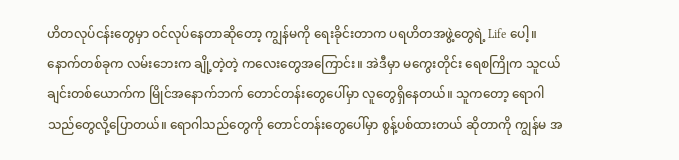ဟိတလုပ်ငန်းတွေမှာ ဝင်လုပ်နေတာဆိုတော့ ကျွန်မကို ရေးခိုင်းတာက ပရဟိတအဖွဲ့တွေရဲ့ Life ပေါ့။ နောက်တစ်ခုက လမ်းဘေးက ချို့တဲ့တဲ့ ကလေးတွေအကြောင်း။ အဲဒီမှာ မကွေးတိုင်း ရေစကြိုက သူငယ်ချင်းတစ်ယောက်က မြိုင်အနောက်ဘက် တောင်တန်းတွေပေါ်မှာ လူတွေရှိနေတယ်။ သူကတော့ ရောဂါသည်တွေလို့ပြောတယ်။ ရောဂါသည်တွေကို တောင်တန်းတွေပေါ်မှာ စွန့်ပစ်ထားတယ် ဆိုတာကို ကျွန်မ အ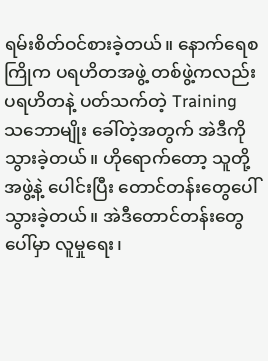ရမ်းစိတ်ဝင်စားခဲ့တယ်။ နောက်ရေစကြိုက ပရဟိတအဖွဲ့ တစ်ဖွဲ့ကလည်း ပရဟိတနဲ့ ပတ်သက်တဲ့ Training သဘောမျိုး ခေါ်တဲ့အတွက် အဲဒီကို သွားခဲ့တယ်။ ဟိုရောက်တော့ သူတို့အဖွဲ့နဲ့ ပေါင်းပြီး တောင်တန်းတွေပေါ် သွားခဲ့တယ်။ အဲဒီတောင်တန်းတွေပေါ်မှာ လူမှုရေး၊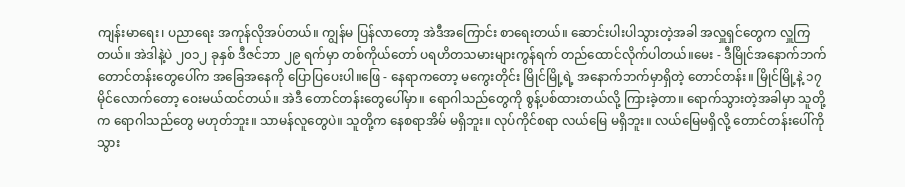ကျန်းမာရေး၊ ပညာရေး အကုန်လိုအပ်တယ်။ ကျွန်မ ပြန်လာတော့ အဲဒီအကြောင်း စာရေးတယ်။ ဆောင်းပါးပါသွားတဲ့အခါ အလှူရှင်တွေက လှူကြတယ်။ အဲဒါနဲ့ပဲ ၂၀၁၂ ခုနှစ် ဒီဇင်ဘာ ၂၉ ရက်မှာ တစ်ကိုယ်တော် ပရဟိတသမားများကွန်ရက် တည်ထောင်လိုက်ပါတယ်။မေး - ဒီမြိုင်အနောက်ဘက် တောင်တန်းတွေပေါ်က အခြေအနေကို ပြောပြပေးပါ။ဖြေ - နေရာကတော့ မကွေးတိုင်း မြိုင်မြို့ရဲ့ အနောက်ဘက်မှာရှိတဲ့ တောင်တန်း။ မြိုင်မြို့နဲ့ ၁၇ မိုင်လောက်တော့ ဝေးမယ်ထင်တယ်။ အဲဒီ တောင်တန်းတွေပေါ်မှာ။ ရောဂါသည်တွေကို စွန့်ပစ်ထားတယ်လို့ ကြားခဲ့တာ။ ရောက်သွားတဲ့အခါမှာ သူတို့က ရောဂါသည်တွေ မဟုတ်ဘူး။ သာမန်လူတွေပဲ။ သူတို့က နေစရာအိမ် မရှိဘူး။ လုပ်ကိုင်စရာ လယ်မြေ မရှိဘူး။ လယ်မြေမရှိလို့ တောင်တန်းပေါ်ကို သွား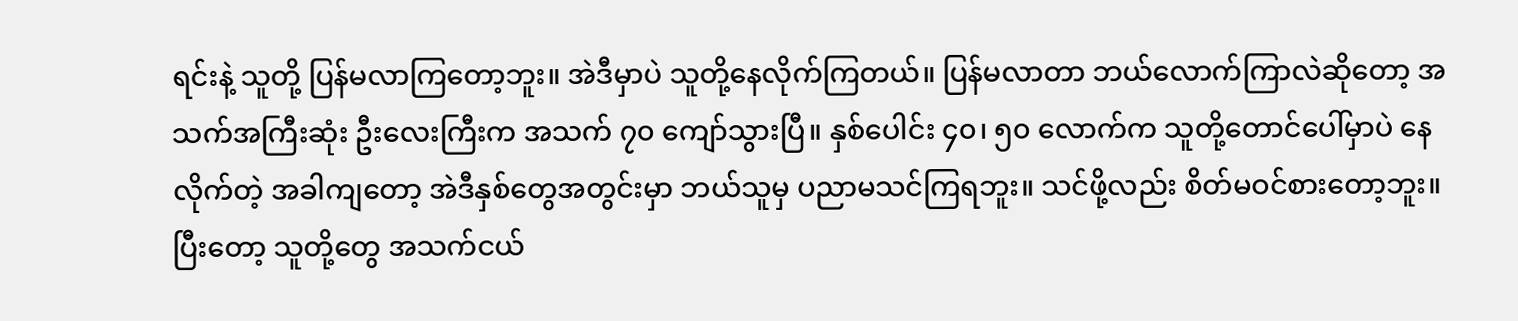ရင်းနဲ့ သူတို့ ပြန်မလာကြတော့ဘူး။ အဲဒီမှာပဲ သူတို့နေလိုက်ကြတယ်။ ပြန်မလာတာ ဘယ်လောက်ကြာလဲဆိုတော့ အသက်အကြီးဆုံး ဦးလေးကြီးက အသက် ၇၀ ကျော်သွားပြီ။ နှစ်ပေါင်း ၄၀၊ ၅၀ လောက်က သူတို့တောင်ပေါ်မှာပဲ နေလိုက်တဲ့ အခါကျတော့ အဲဒီနှစ်တွေအတွင်းမှာ ဘယ်သူမှ ပညာမသင်ကြရဘူး။ သင်ဖို့လည်း စိတ်မဝင်စားတော့ဘူး။ ပြီးတော့ သူတို့တွေ အသက်ငယ်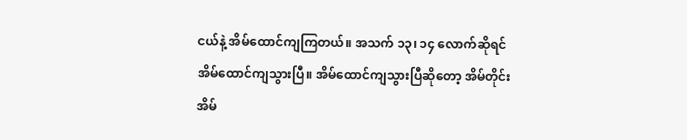ငယ်နဲ့ အိမ်ထောင်ကျကြတယ်။ အသက် ၁၃၊ ၁၄ လောက်ဆိုရင် အိမ်ထောင်ကျသွားပြီ။ အိမ်ထောင်ကျသွားပြီဆိုတော့ အိမ်တိုင်းအိမ်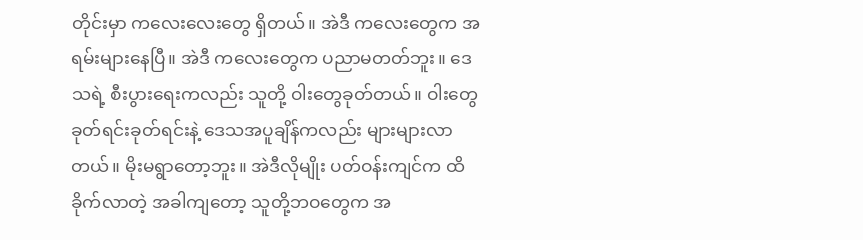တိုင်းမှာ ကလေးလေးတွေ ရှိတယ်။ အဲဒီ ကလေးတွေက အရမ်းများနေပြီ။ အဲဒီ ကလေးတွေက ပညာမတတ်ဘူး။ ဒေသရဲ့ စီးပွားရေးကလည်း သူတို့ ဝါးတွေခုတ်တယ်။ ဝါးတွေခုတ်ရင်းခုတ်ရင်းနဲ့ ဒေသအပူချိန်ကလည်း များများလာတယ်။ မိုးမရွာတော့ဘူး။ အဲဒီလိုမျိုး ပတ်ဝန်းကျင်က ထိခိုက်လာတဲ့ အခါကျတော့ သူတို့ဘဝတွေက အ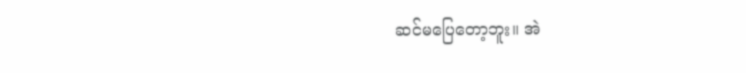ဆင်မပြေတော့ဘူး။ အဲ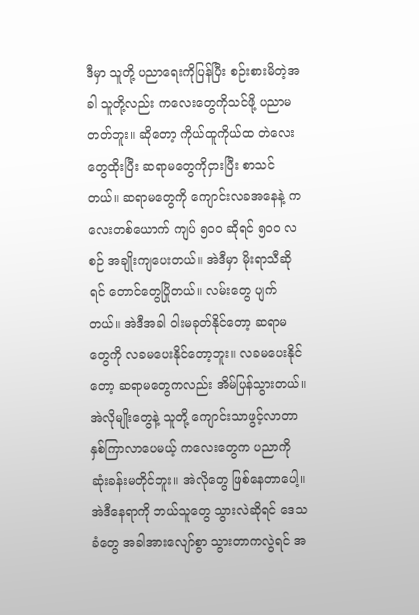ဒီမှာ သူတို့ ပညာရေးကိုပြန်ပြီး စဉ်းစားမိတဲ့အခါ သူတို့လည်း ကလေးတွေကိုသင်ဖို့ ပညာမတတ်ဘူး။ ဆိုတော့ ကိုယ်ထူကိုယ်ထ တဲလေးတွေထိုးပြီး ဆရာမတွေကိုငှားပြီး စာသင်တယ်။ ဆရာမတွေကို ကျောင်းလခအနေနဲ့ ကလေးတစ်ယောက် ကျပ် ၅၀၀ ဆိုရင် ၅၀၀ လစဉ် အချိုးကျပေးတယ်။ အဲဒီမှာ မိုးရာသီဆိုရင် တောင်တွေပြိုတယ်။ လမ်းတွေ ပျက်တယ်။ အဲဒီအခါ ဝါးမခုတ်နိုင်တော့ ဆရာမတွေကို လခမပေးနိုင်တော့ဘူး။ လခမပေးနိုင်တော့ ဆရာမတွေကလည်း အိမ်ပြန်သွားတယ်။ အဲလိုမျိုးတွေနဲ့ သူတို့ ကျောင်းသာဖွင့်လာတာ နှစ်ကြာလာပေမယ့် ကလေးတွေက ပညာကို ဆုံးခန်းမတိုင်ဘူး။ အဲလိုတွေ ဖြစ်နေတာပေါ့။ အဲဒီနေရာကို ဘယ်သူတွေ သွားလဲဆိုရင် ဒေသခံတွေ အခါအားလျော်စွာ သွားတာကလွဲရင် အ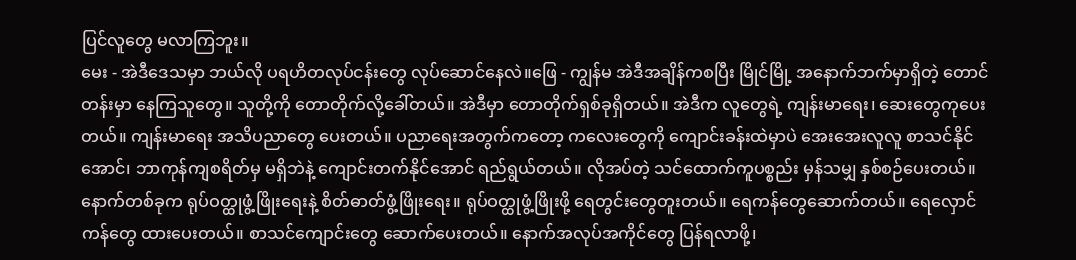ပြင်လူတွေ မလာကြဘူး။
မေး - အဲဒီဒေသမှာ ဘယ်လို ပရဟိတလုပ်ငန်းတွေ လုပ်ဆောင်နေလဲ။ဖြေ - ကျွန်မ အဲဒီအချိန်ကစပြီး မြိုင်မြို့ အနောက်ဘက်မှာရှိတဲ့ တောင်တန်းမှာ နေကြသူတွေ။ သူတို့ကို တောတိုက်လို့ခေါ်တယ်။ အဲဒီမှာ တောတိုက်ရှစ်ခုရှိတယ်။ အဲဒီက လူတွေရဲ့ ကျန်းမာရေး၊ ဆေးတွေကုပေးတယ်။ ကျန်းမာရေး အသိပညာတွေ ပေးတယ်။ ပညာရေးအတွက်ကတော့ ကလေးတွေကို ကျောင်းခန်းထဲမှာပဲ အေးအေးလူလူ စာသင်နိုင်အောင်၊ ဘာကုန်ကျစရိတ်မှ မရှိဘဲနဲ့ ကျောင်းတက်နိုင်အောင် ရည်ရွယ်တယ်။ လိုအပ်တဲ့ သင်ထောက်ကူပစ္စည်း မှန်သမျှ နှစ်စဉ်ပေးတယ်။ နောက်တစ်ခုက ရုပ်ဝတ္ထုဖွံ့ဖြိုးရေးနဲ့ စိတ်ဓာတ်ဖွံ့ဖြိုးရေး။ ရုပ်ဝတ္ထုဖွံ့ဖြိုးဖို့ ရေတွင်းတွေတူးတယ်။ ရေကန်တွေဆောက်တယ်။ ရေလှောင်ကန်တွေ ထားပေးတယ်။ စာသင်ကျောင်းတွေ ဆောက်ပေးတယ်။ နောက်အလုပ်အကိုင်တွေ ပြန်ရလာဖို့၊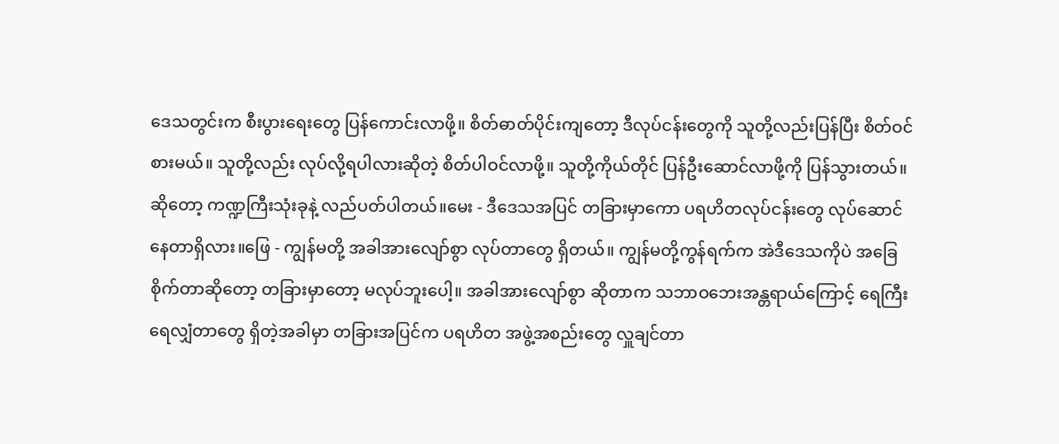ဒေသတွင်းက စီးပွားရေးတွေ ပြန်ကောင်းလာဖို့။ စိတ်ဓာတ်ပိုင်းကျတော့ ဒီလုပ်ငန်းတွေကို သူတို့လည်းပြန်ပြီး စိတ်ဝင်စားမယ်။ သူတို့လည်း လုပ်လို့ရပါလားဆိုတဲ့ စိတ်ပါဝင်လာဖို့။ သူတို့ကိုယ်တိုင် ပြန်ဦးဆောင်လာဖို့ကို ပြန်သွားတယ်။ ဆိုတော့ ကဏ္ဍကြီးသုံးခုနဲ့ လည်ပတ်ပါတယ်။မေး - ဒီဒေသအပြင် တခြားမှာကော ပရဟိတလုပ်ငန်းတွေ လုပ်ဆောင်နေတာရှိလား။ဖြေ - ကျွန်မတို့ အခါအားလျော်စွာ လုပ်တာတွေ ရှိတယ်။ ကျွန်မတို့ကွန်ရက်က အဲဒီဒေသကိုပဲ အခြေစိုက်တာဆိုတော့ တခြားမှာတော့ မလုပ်ဘူးပေါ့။ အခါအားလျော်စွာ ဆိုတာက သဘာဝဘေးအန္တရာယ်ကြောင့် ရေကြီးရေလျှံတာတွေ ရှိတဲ့အခါမှာ တခြားအပြင်က ပရဟိတ အဖွဲ့အစည်းတွေ လှူချင်တာ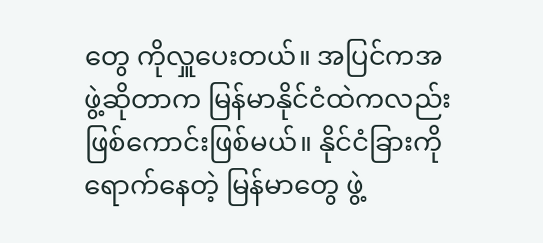တွေ ကိုလှူပေးတယ်။ အပြင်ကအဖွဲ့ဆိုတာက မြန်မာနိုင်ငံထဲကလည်း ဖြစ်ကောင်းဖြစ်မယ်။ နိုင်ငံခြားကို ရောက်နေတဲ့ မြန်မာတွေ ဖွဲ့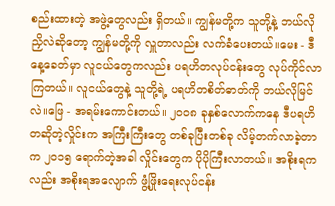စည်းထားတဲ့ အဖွဲ့တွေလည်း ရှိတယ်။ ကျွန်မတို့က သူတို့နဲ့ ဘယ်လိုညှိလဲဆိုတော့ ကျွန်မတို့ကို လှူတာလည်း လက်ခံပေးတယ်။မေး - ဒီနေ့ခေတ်မှာ လူငယ်တွေကလည်း ပရဟိတလုပ်ငန်းတွေ လုပ်ကိုင်လာကြတယ်။ လူငယ်တွေနဲ့ သူတို့ရဲ့ ပရဟိတစိတ်ဓာတ်ကို ဘယ်လိုမြင်လဲ။ဖြေ - အရမ်းကောင်းတယ်။ ၂၀၀၈ ခုနှစ်လောက်ကနေ ဒီပရဟိတဆိုတဲ့လှိုင်းက အကြီးကြီးတွေ တစ်ခုပြီးတစ်ခု လိမ့်တက်လာခဲ့တာက ၂၀၁၅ ရောက်တဲ့အခါ လှိုင်းတွေက ပိုပိုကြီးလာတယ်။ အစိုးရကလည်း အစိုးရအလျောက် ဖွံ့ဖြိုးရေးလုပ်ငန်း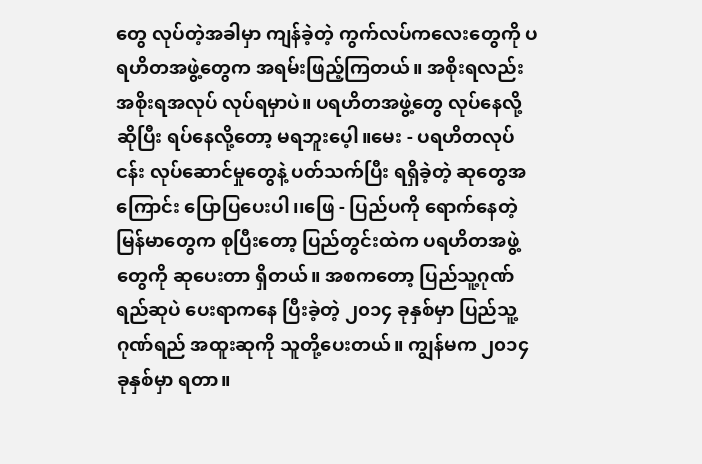တွေ လုပ်တဲ့အခါမှာ ကျန်ခဲ့တဲ့ ကွက်လပ်ကလေးတွေကို ပရဟိတအဖွဲ့တွေက အရမ်းဖြည့်ကြတယ်။ အစိုးရလည်း အစိုးရအလုပ် လုပ်ရမှာပဲ။ ပရဟိတအဖွဲ့တွေ လုပ်နေလို့ဆိုပြီး ရပ်နေလို့တော့ မရဘူးပေ့ါ။မေး - ပရဟိတလုပ်ငန်း လုပ်ဆောင်မှုတွေနဲ့ ပတ်သက်ပြီး ရရှိခဲ့တဲ့ ဆုတွေအကြောင်း ပြောပြပေးပါ၊၊ဖြေ - ပြည်ပကို ရောက်နေတဲ့ မြန်မာတွေက စုပြီးတော့ ပြည်တွင်းထဲက ပရဟိတအဖွဲ့တွေကို ဆုပေးတာ ရှိတယ်။ အစကတော့ ပြည်သူ့ဂုဏ်ရည်ဆုပဲ ပေးရာကနေ ပြီးခဲ့တဲ့ ၂၀၁၄ ခုနှစ်မှာ ပြည်သူ့ဂုဏ်ရည် အထူးဆုကို သူတို့ပေးတယ်။ ကျွန်မက ၂၀၁၄ ခုနှစ်မှာ ရတာ။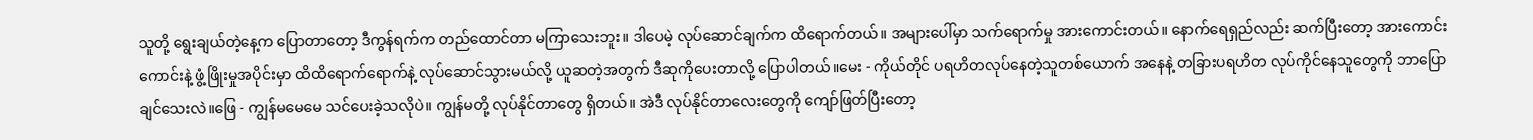သူတို့ ရွေးချယ်တဲ့နေ့က ပြောတာတော့ ဒီကွန်ရက်က တည်ထောင်တာ မကြာသေးဘူး။ ဒါပေမဲ့ လုပ်ဆောင်ချက်က ထိရောက်တယ်။ အများပေါ်မှာ သက်ရောက်မှု အားကောင်းတယ်။ နောက်ရေရှည်လည်း ဆက်ပြီးတော့ အားကောင်းကောင်းနဲ့ ဖွံ့ဖြိုးမှုအပိုင်းမှာ ထိထိရောက်ရောက်နဲ့ လုပ်ဆောင်သွားမယ်လို့ ယူဆတဲ့အတွက် ဒီဆုကိုပေးတာလို့ ပြောပါတယ်။မေး - ကိုယ်တိုင် ပရဟိတလုပ်နေတဲ့သူတစ်ယောက် အနေနဲ့ တခြားပရဟိတ လုပ်ကိုင်နေသူတွေကို ဘာပြောချင်သေးလဲ။ဖြေ - ကျွန်မမေမေ သင်ပေးခဲ့သလိုပဲ။ ကျွန်မတို့ လုပ်နိုင်တာတွေ ရှိတယ်။ အဲဒီ လုပ်နိုင်တာလေးတွေကို ကျော်ဖြတ်ပြီးတော့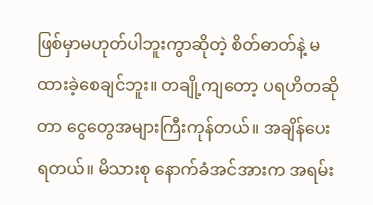ဖြစ်မှာမဟုတ်ပါဘူးကွာဆိုတဲ့ စိတ်ဓာတ်နဲ့ မထားခဲ့စေချင်ဘူး။ တချို့ကျတော့ ပရဟိတဆိုတာ ငွေတွေအများကြီးကုန်တယ်။ အချိန်ပေးရတယ်။ မိသားစု နောက်ခံအင်အားက အရမ်း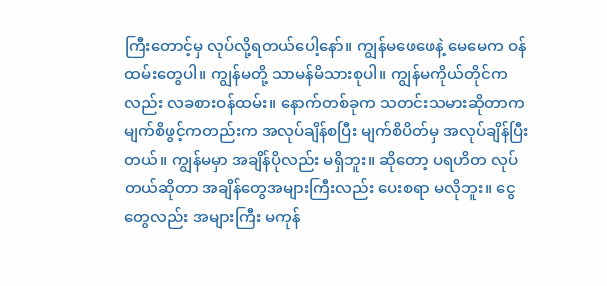ကြီးတောင့်မှ လုပ်လို့ရတယ်ပေါ့နော်။ ကျွန်မဖေဖေနဲ့ မေမေက ဝန်ထမ်းတွေပါ။ ကျွန်မတို့ သာမန်မိသားစုပါ။ ကျွန်မကိုယ်တိုင်ကလည်း လခစားဝန်ထမ်း။ နောက်တစ်ခုက သတင်းသမားဆိုတာက မျက်စိဖွင့်ကတည်းက အလုပ်ချိန်စပြီး မျက်စိပိတ်မှ အလုပ်ချိန်ပြီးတယ်။ ကျွန်မမှာ အချိန်ပိုလည်း မရှိဘူး။ ဆိုတော့ ပရဟိတ လုပ်တယ်ဆိုတာ အချိန်တွေအများကြီးလည်း ပေးစရာ မလိုဘူး။ ငွေတွေလည်း အများကြီး မကုန်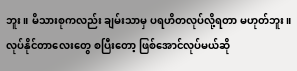ဘူး။ မိသားစုကလည်း ချမ်းသာမှ ပရဟိတလုပ်လို့ရတာ မဟုတ်ဘူး။ လုပ်နိုင်တာလေးတွေ စပြီးတော့ ဖြစ်အောင်လုပ်မယ်ဆို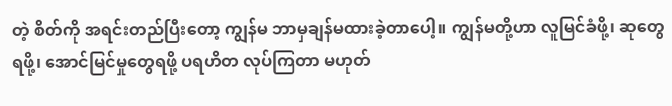တဲ့ စိတ်ကို အရင်းတည်ပြီးတော့ ကျွန်မ ဘာမှချန်မထားခဲ့တာပေါ့။ ကျွန်မတို့ဟာ လူမြင်ခံဖို့၊ ဆုတွေရဖို့၊ အောင်မြင်မှုတွေရဖို့ ပရဟိတ လုပ်ကြတာ မဟုတ်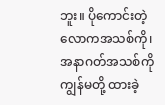ဘူး။ ပိုကောင်းတဲ့ လောကအသစ်ကို၊ အနာဂတ်အသစ်ကို ကျွန်မတို့ ထားခဲ့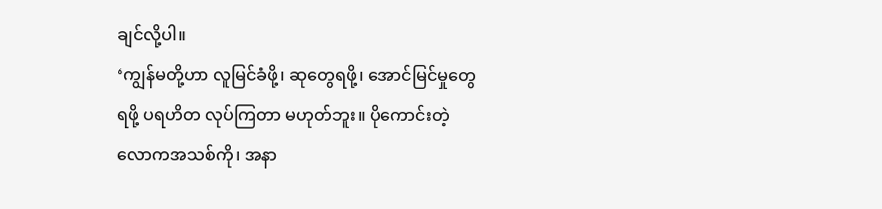ချင်လို့ပါ။
‘ကျွန်မတို့ဟာ လူမြင်ခံဖို့၊ ဆုတွေရဖို့၊ အောင်မြင်မှုတွေရဖို့ ပရဟိတ လုပ်ကြတာ မဟုတ်ဘူး။ ပိုကောင်းတဲ့ လောကအသစ်ကို၊ အနာ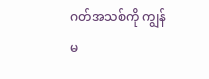ဂတ်အသစ်ကို ကျွန်မ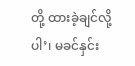တို့ ထားခဲ့ချင်လို့ပါ’၊ မခင်နှင်း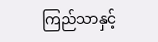ကြည်သာနှင့်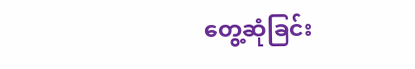တွေ့ဆုံခြင်း